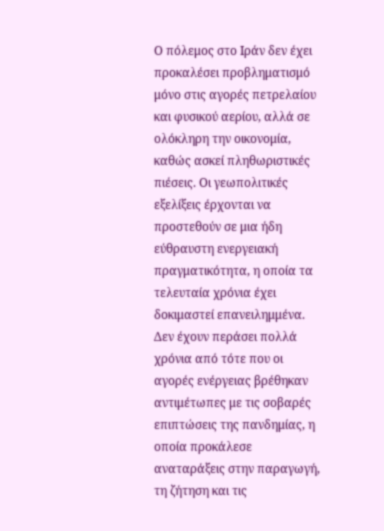Ο πόλεμος στο Ιράν δεν έχει προκαλέσει προβληματισμό μόνο στις αγορές πετρελαίου και φυσικού αερίου, αλλά σε ολόκληρη την οικονομία, καθώς ασκεί πληθωριστικές πιέσεις. Οι γεωπολιτικές εξελίξεις έρχονται να προστεθούν σε μια ήδη εύθραυστη ενεργειακή πραγματικότητα, η οποία τα τελευταία χρόνια έχει δοκιμαστεί επανειλημμένα. Δεν έχουν περάσει πολλά χρόνια από τότε που οι αγορές ενέργειας βρέθηκαν αντιμέτωπες με τις σοβαρές επιπτώσεις της πανδημίας, η οποία προκάλεσε αναταράξεις στην παραγωγή, τη ζήτηση και τις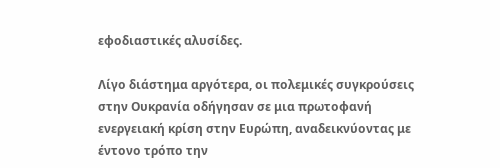εφοδιαστικές αλυσίδες.

Λίγο διάστημα αργότερα, οι πολεμικές συγκρούσεις στην Ουκρανία οδήγησαν σε μια πρωτοφανή ενεργειακή κρίση στην Ευρώπη, αναδεικνύοντας με έντονο τρόπο την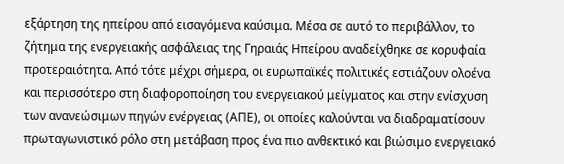εξάρτηση της ηπείρου από εισαγόμενα καύσιμα. Μέσα σε αυτό το περιβάλλον, το ζήτημα της ενεργειακής ασφάλειας της Γηραιάς Ηπείρου αναδείχθηκε σε κορυφαία προτεραιότητα. Από τότε μέχρι σήμερα, οι ευρωπαϊκές πολιτικές εστιάζουν ολοένα και περισσότερο στη διαφοροποίηση του ενεργειακού μείγματος και στην ενίσχυση των ανανεώσιμων πηγών ενέργειας (ΑΠΕ), οι οποίες καλούνται να διαδραματίσουν πρωταγωνιστικό ρόλο στη μετάβαση προς ένα πιο ανθεκτικό και βιώσιμο ενεργειακό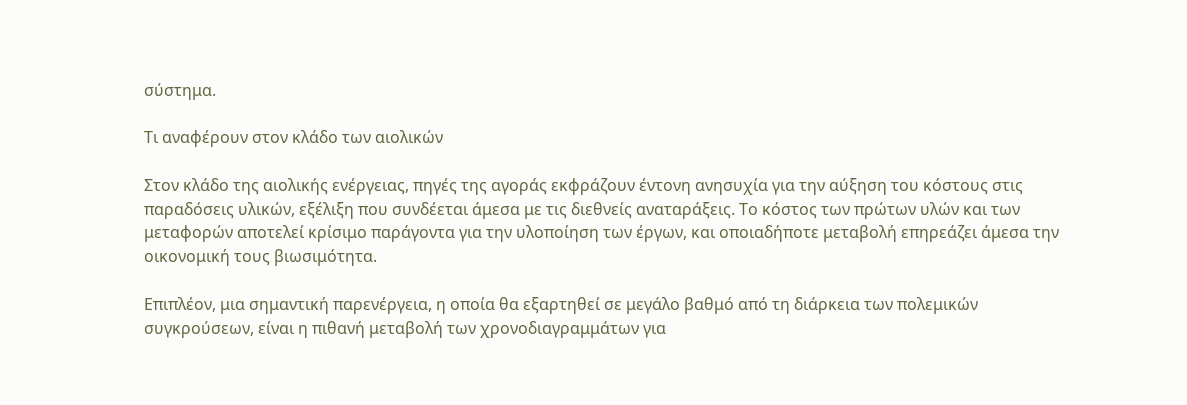σύστημα.

Τι αναφέρουν στον κλάδο των αιολικών

Στον κλάδο της αιολικής ενέργειας, πηγές της αγοράς εκφράζουν έντονη ανησυχία για την αύξηση του κόστους στις παραδόσεις υλικών, εξέλιξη που συνδέεται άμεσα με τις διεθνείς αναταράξεις. Το κόστος των πρώτων υλών και των μεταφορών αποτελεί κρίσιμο παράγοντα για την υλοποίηση των έργων, και οποιαδήποτε μεταβολή επηρεάζει άμεσα την οικονομική τους βιωσιμότητα.

Επιπλέον, μια σημαντική παρενέργεια, η οποία θα εξαρτηθεί σε μεγάλο βαθμό από τη διάρκεια των πολεμικών συγκρούσεων, είναι η πιθανή μεταβολή των χρονοδιαγραμμάτων για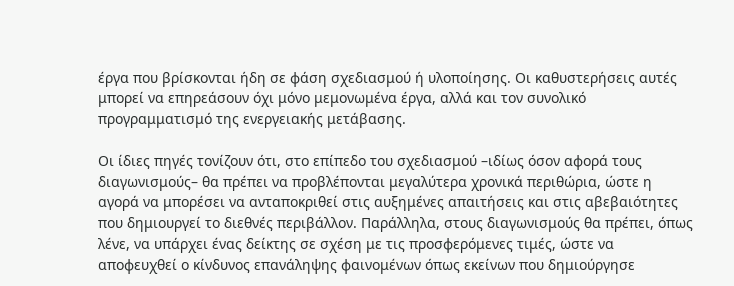έργα που βρίσκονται ήδη σε φάση σχεδιασμού ή υλοποίησης. Οι καθυστερήσεις αυτές μπορεί να επηρεάσουν όχι μόνο μεμονωμένα έργα, αλλά και τον συνολικό προγραμματισμό της ενεργειακής μετάβασης.

Οι ίδιες πηγές τονίζουν ότι, στο επίπεδο του σχεδιασμού –ιδίως όσον αφορά τους διαγωνισμούς– θα πρέπει να προβλέπονται μεγαλύτερα χρονικά περιθώρια, ώστε η αγορά να μπορέσει να ανταποκριθεί στις αυξημένες απαιτήσεις και στις αβεβαιότητες που δημιουργεί το διεθνές περιβάλλον. Παράλληλα, στους διαγωνισμούς θα πρέπει, όπως λένε, να υπάρχει ένας δείκτης σε σχέση με τις προσφερόμενες τιμές, ώστε να αποφευχθεί ο κίνδυνος επανάληψης φαινομένων όπως εκείνων που δημιούργησε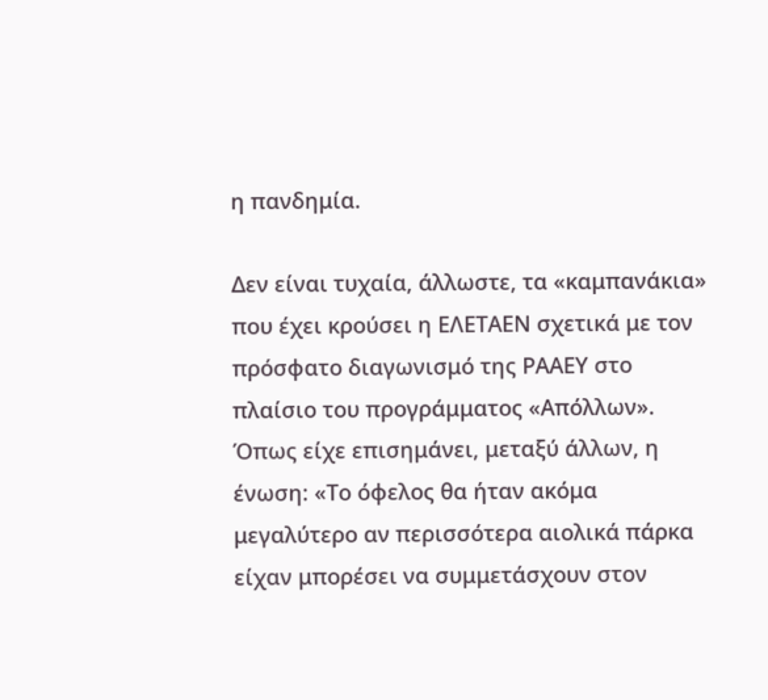η πανδημία.

Δεν είναι τυχαία, άλλωστε, τα «καμπανάκια» που έχει κρούσει η ΕΛΕΤΑΕΝ σχετικά με τον πρόσφατο διαγωνισμό της ΡΑΑΕΥ στο πλαίσιο του προγράμματος «Απόλλων». Όπως είχε επισημάνει, μεταξύ άλλων, η ένωση: «Το όφελος θα ήταν ακόμα μεγαλύτερο αν περισσότερα αιολικά πάρκα είχαν μπορέσει να συμμετάσχουν στον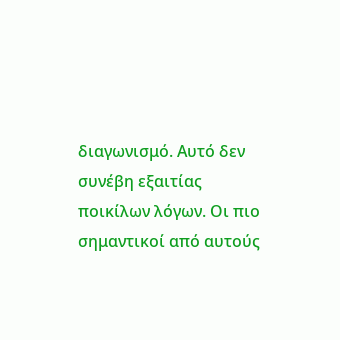διαγωνισμό. Αυτό δεν συνέβη εξαιτίας ποικίλων λόγων. Οι πιο σημαντικοί από αυτούς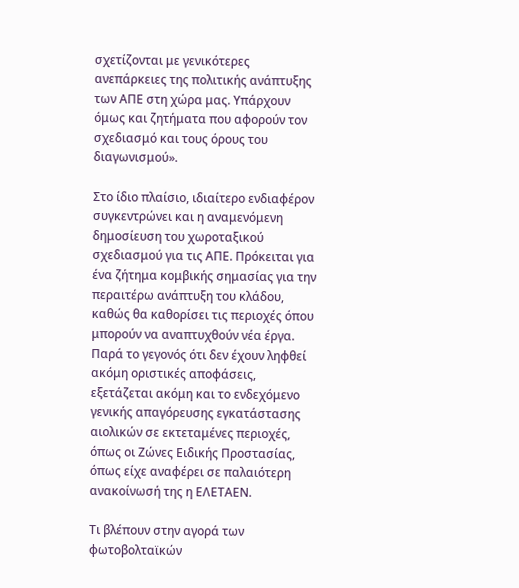σχετίζονται με γενικότερες ανεπάρκειες της πολιτικής ανάπτυξης των ΑΠΕ στη χώρα μας. Υπάρχουν όμως και ζητήματα που αφορούν τον σχεδιασμό και τους όρους του διαγωνισμού».

Στο ίδιο πλαίσιο, ιδιαίτερο ενδιαφέρον συγκεντρώνει και η αναμενόμενη δημοσίευση του χωροταξικού σχεδιασμού για τις ΑΠΕ. Πρόκειται για ένα ζήτημα κομβικής σημασίας για την περαιτέρω ανάπτυξη του κλάδου, καθώς θα καθορίσει τις περιοχές όπου μπορούν να αναπτυχθούν νέα έργα. Παρά το γεγονός ότι δεν έχουν ληφθεί ακόμη οριστικές αποφάσεις, εξετάζεται ακόμη και το ενδεχόμενο γενικής απαγόρευσης εγκατάστασης αιολικών σε εκτεταμένες περιοχές, όπως οι Ζώνες Ειδικής Προστασίας, όπως είχε αναφέρει σε παλαιότερη ανακοίνωσή της η ΕΛΕΤΑΕΝ.

Τι βλέπουν στην αγορά των φωτοβολταϊκών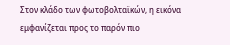Στον κλάδο των φωτοβολταϊκών, η εικόνα εμφανίζεται προς το παρόν πιο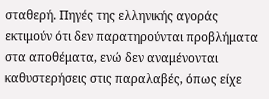σταθερή. Πηγές της ελληνικής αγοράς εκτιμούν ότι δεν παρατηρούνται προβλήματα στα αποθέματα, ενώ δεν αναμένονται καθυστερήσεις στις παραλαβές, όπως είχε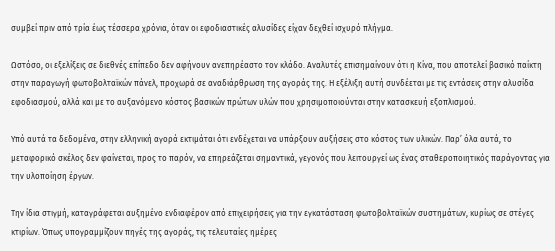συμβεί πριν από τρία έως τέσσερα χρόνια, όταν οι εφοδιαστικές αλυσίδες είχαν δεχθεί ισχυρό πλήγμα.

Ωστόσο, οι εξελίξεις σε διεθνές επίπεδο δεν αφήνουν ανεπηρέαστο τον κλάδο. Αναλυτές επισημαίνουν ότι η Κίνα, που αποτελεί βασικό παίκτη στην παραγωγή φωτοβολταϊκών πάνελ, προχωρά σε αναδιάρθρωση της αγοράς της. Η εξέλιξη αυτή συνδέεται με τις εντάσεις στην αλυσίδα εφοδιασμού, αλλά και με το αυξανόμενο κόστος βασικών πρώτων υλών που χρησιμοποιούνται στην κατασκευή εξοπλισμού.

Υπό αυτά τα δεδομένα, στην ελληνική αγορά εκτιμάται ότι ενδέχεται να υπάρξουν αυξήσεις στο κόστος των υλικών. Παρ’ όλα αυτά, το μεταφορικό σκέλος δεν φαίνεται, προς το παρόν, να επηρεάζεται σημαντικά, γεγονός που λειτουργεί ως ένας σταθεροποιητικός παράγοντας για την υλοποίηση έργων.

Την ίδια στιγμή, καταγράφεται αυξημένο ενδιαφέρον από επιχειρήσεις για την εγκατάσταση φωτοβολταϊκών συστημάτων, κυρίως σε στέγες κτιρίων. Όπως υπογραμμίζουν πηγές της αγοράς, τις τελευταίες ημέρες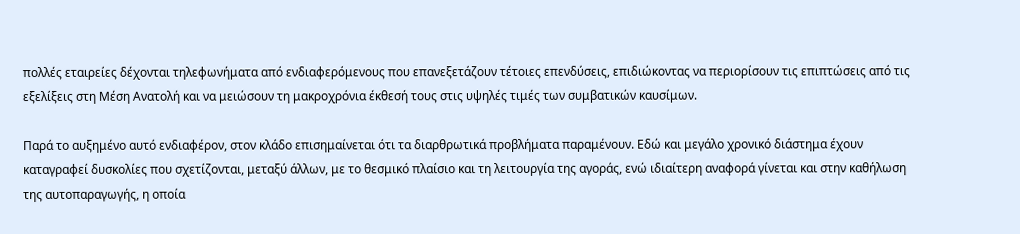πολλές εταιρείες δέχονται τηλεφωνήματα από ενδιαφερόμενους που επανεξετάζουν τέτοιες επενδύσεις, επιδιώκοντας να περιορίσουν τις επιπτώσεις από τις εξελίξεις στη Μέση Ανατολή και να μειώσουν τη μακροχρόνια έκθεσή τους στις υψηλές τιμές των συμβατικών καυσίμων.

Παρά το αυξημένο αυτό ενδιαφέρον, στον κλάδο επισημαίνεται ότι τα διαρθρωτικά προβλήματα παραμένουν. Εδώ και μεγάλο χρονικό διάστημα έχουν καταγραφεί δυσκολίες που σχετίζονται, μεταξύ άλλων, με το θεσμικό πλαίσιο και τη λειτουργία της αγοράς, ενώ ιδιαίτερη αναφορά γίνεται και στην καθήλωση της αυτοπαραγωγής, η οποία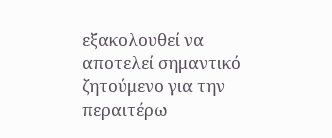εξακολουθεί να αποτελεί σημαντικό ζητούμενο για την περαιτέρω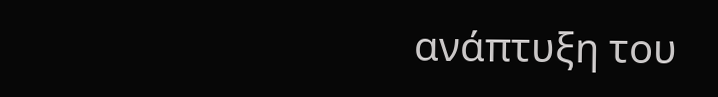ανάπτυξη του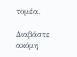τομέα.

Διαβάστε ακόμη